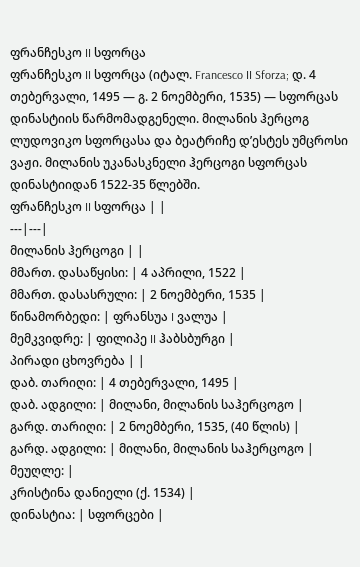ფრანჩესკო II სფორცა
ფრანჩესკო II სფორცა (იტალ. Francesco II Sforza; დ. 4 თებერვალი, 1495 — გ. 2 ნოემბერი, 1535) — სფორცას დინასტიის წარმომადგენელი. მილანის ჰერცოგ ლუდოვიკო სფორცასა და ბეატრიჩე დ’ესტეს უმცროსი ვაჟი. მილანის უკანასკნელი ჰერცოგი სფორცას დინასტიიდან 1522-35 წლებში.
ფრანჩესკო II სფორცა | |
---|---|
მილანის ჰერცოგი | |
მმართ. დასაწყისი: | 4 აპრილი, 1522 |
მმართ. დასასრული: | 2 ნოემბერი, 1535 |
წინამორბედი: | ფრანსუა I ვალუა |
მემკვიდრე: | ფილიპე II ჰაბსბურგი |
პირადი ცხოვრება | |
დაბ. თარიღი: | 4 თებერვალი, 1495 |
დაბ. ადგილი: | მილანი, მილანის საჰერცოგო |
გარდ. თარიღი: | 2 ნოემბერი, 1535, (40 წლის) |
გარდ. ადგილი: | მილანი, მილანის საჰერცოგო |
მეუღლე: |
კრისტინა დანიელი (ქ. 1534) |
დინასტია: | სფორცები |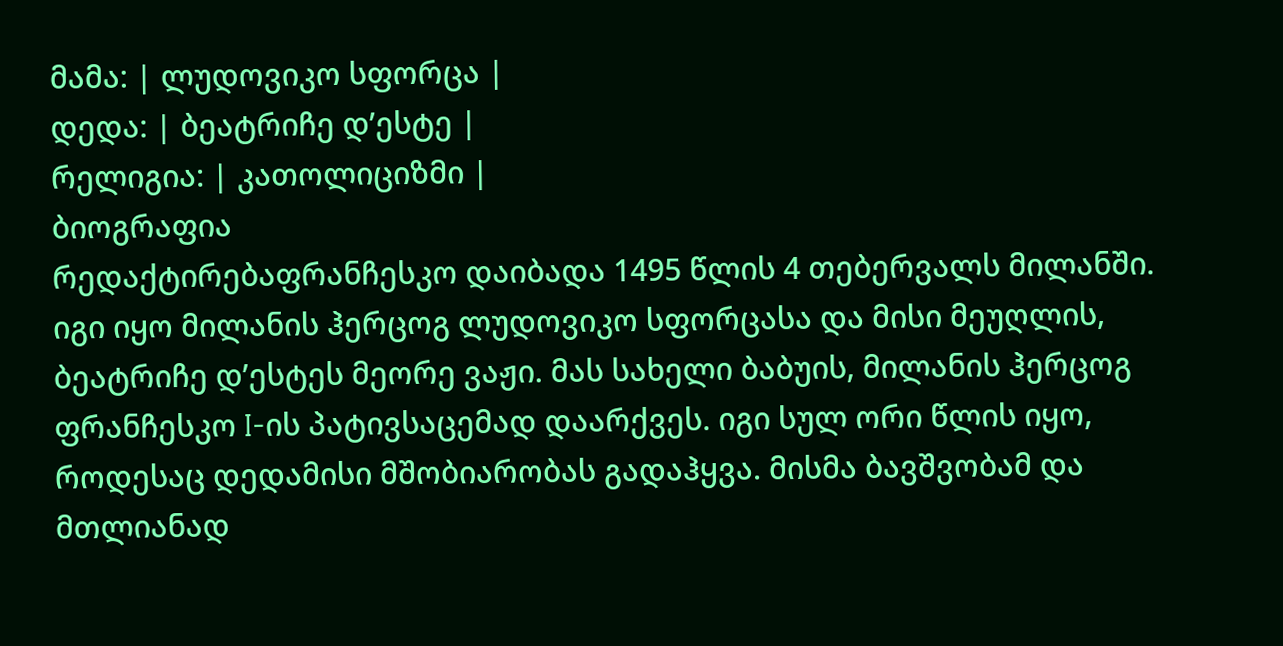მამა: | ლუდოვიკო სფორცა |
დედა: | ბეატრიჩე დ’ესტე |
რელიგია: | კათოლიციზმი |
ბიოგრაფია
რედაქტირებაფრანჩესკო დაიბადა 1495 წლის 4 თებერვალს მილანში. იგი იყო მილანის ჰერცოგ ლუდოვიკო სფორცასა და მისი მეუღლის, ბეატრიჩე დ’ესტეს მეორე ვაჟი. მას სახელი ბაბუის, მილანის ჰერცოგ ფრანჩესკო I-ის პატივსაცემად დაარქვეს. იგი სულ ორი წლის იყო, როდესაც დედამისი მშობიარობას გადაჰყვა. მისმა ბავშვობამ და მთლიანად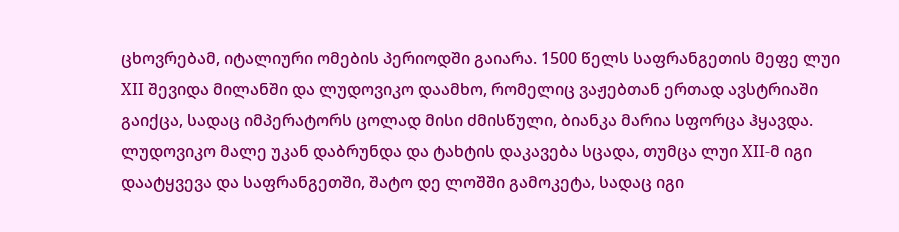ცხოვრებამ, იტალიური ომების პერიოდში გაიარა. 1500 წელს საფრანგეთის მეფე ლუი XII შევიდა მილანში და ლუდოვიკო დაამხო, რომელიც ვაჟებთან ერთად ავსტრიაში გაიქცა, სადაც იმპერატორს ცოლად მისი ძმისწული, ბიანკა მარია სფორცა ჰყავდა.
ლუდოვიკო მალე უკან დაბრუნდა და ტახტის დაკავება სცადა, თუმცა ლუი XII-მ იგი დაატყვევა და საფრანგეთში, შატო დე ლოშში გამოკეტა, სადაც იგი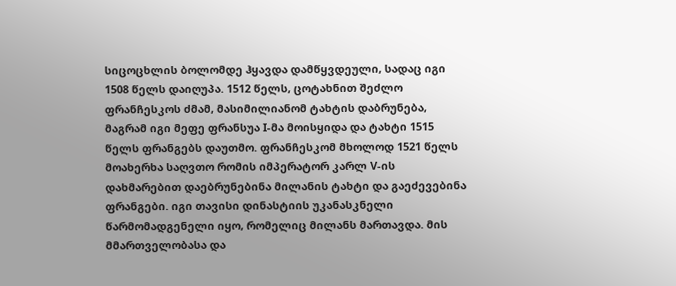სიცოცხლის ბოლომდე ჰყავდა დამწყვდეული, სადაც იგი 1508 წელს დაიღუპა. 1512 წელს, ცოტახნით შეძლო ფრანჩესკოს ძმამ, მასიმილიანომ ტახტის დაბრუნება, მაგრამ იგი მეფე ფრანსუა I-მა მოისყიდა და ტახტი 1515 წელს ფრანგებს დაუთმო. ფრანჩესკომ მხოლოდ 1521 წელს მოახერხა საღვთო რომის იმპერატორ კარლ V-ის დახმარებით დაებრუნებინა მილანის ტახტი და გაეძევებინა ფრანგები. იგი თავისი დინასტიის უკანასკნელი წარმომადგენელი იყო, რომელიც მილანს მართავდა. მის მმართველობასა და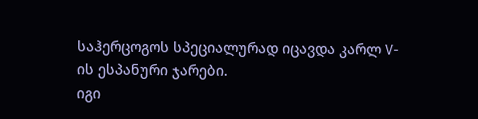საჰერცოგოს სპეციალურად იცავდა კარლ V-ის ესპანური ჯარები.
იგი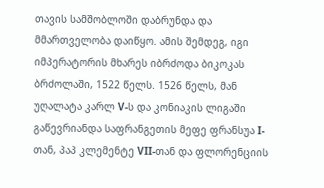თავის სამშობლოში დაბრუნდა და მმართველობა დაიწყო. ამის შემდეგ, იგი იმპერატორის მხარეს იბრძოდა ბიკოკას ბრძოლაში, 1522 წელს. 1526 წელს, მან უღალატა კარლ V-ს და კონიაკის ლიგაში გაწევრიანდა საფრანგეთის მეფე ფრანსუა I-თან, პაპ კლემენტე VII-თან და ფლორენციის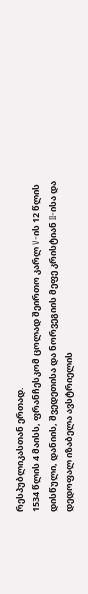რესპუბლიკასთან ერთად.
1534 წლის 4 მაისს, ფრანჩესკომ ცოლად შეირთო კარლ V-ის 12 წლის დისწული, დანიის, შვედეთისა და ნორვეგიის მეფე კრისტიან II-ისა და დედოფალ იზაბელა ავსტრიელის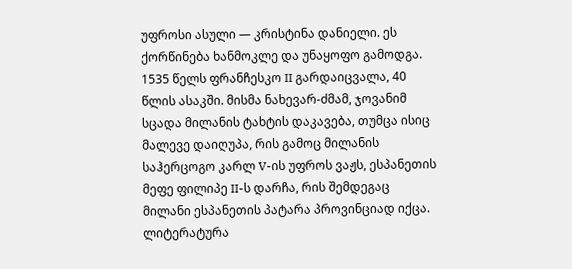უფროსი ასული — კრისტინა დანიელი. ეს ქორწინება ხანმოკლე და უნაყოფო გამოდგა. 1535 წელს ფრანჩესკო II გარდაიცვალა, 40 წლის ასაკში. მისმა ნახევარ-ძმამ, ჯოვანიმ სცადა მილანის ტახტის დაკავება, თუმცა ისიც მალევე დაიღუპა, რის გამოც მილანის საჰერცოგო კარლ V-ის უფროს ვაჟს, ესპანეთის მეფე ფილიპე II-ს დარჩა, რის შემდეგაც მილანი ესპანეთის პატარა პროვინციად იქცა.
ლიტერატურა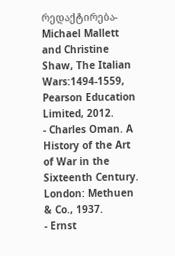რედაქტირება- Michael Mallett and Christine Shaw, The Italian Wars:1494-1559, Pearson Education Limited, 2012.
- Charles Oman. A History of the Art of War in the Sixteenth Century. London: Methuen & Co., 1937.
- Ernst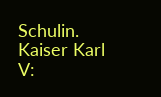Schulin. Kaiser Karl V: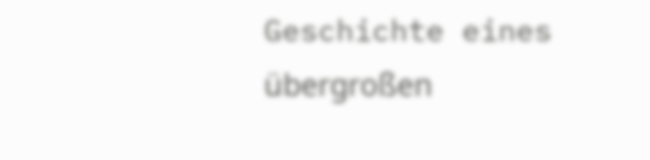Geschichte eines übergroßen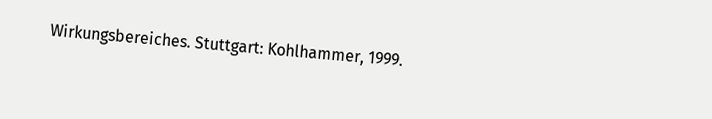Wirkungsbereiches. Stuttgart: Kohlhammer, 1999.